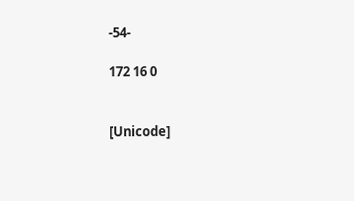-54-

172 16 0


[Unicode]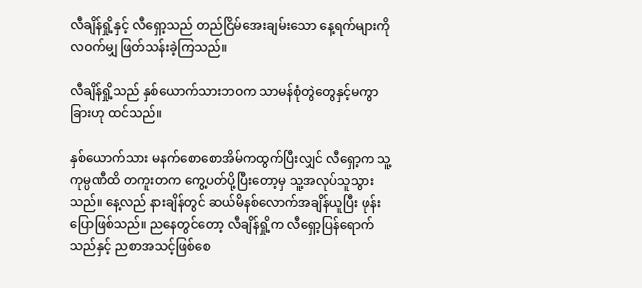လီချိန်ရှို့နှင့် လီရှော့သည် တည်ငြိမ်အေးချမ်းသော နေ့ရက်များကို လဝက်မျှ ဖြတ်သန်းခဲ့ကြသည်။

လီချိန်ရှို့သည် နှစ်ယောက်သားဘဝက သာမန်စုံတွဲတွေနှင့်မကွာခြားဟု ထင်သည်။

နှစ်ယောက်သား မနက်စောစောအိမ်ကထွက်ပြီးလျှင် လီရှော့က သူ့ကုမ္ပဏီထိ တကူးတက ကွေ့ပတ်ပို့ပြီးတော့မှ သူ့အလုပ်သူသွားသည်။ နေ့လည် နားချိန်တွင် ဆယ်မိနစ်လောက်အချိန်ယူပြီး ဖုန်းပြောဖြစ်သည်။ ညနေတွင်တော့ လီချိန်ရှို့က လီရှော့ပြန်ရောက်သည်နှင့် ညစာအသင့်ဖြစ်စေ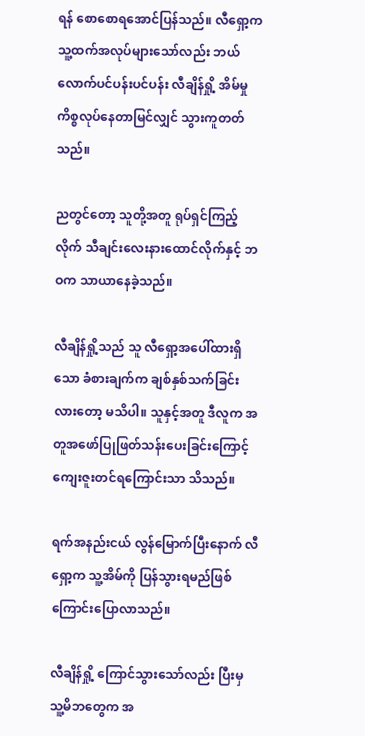ရန် စောစောရအောင်ပြန်သည်။ လီရှော့က သူ့ထက်အလုပ်များသော်လည်း ဘယ်လောက်ပင်ပန်းပင်ပန်း လီချိန်ရှို့ အိမ်မှုကိစ္စလုပ်နေတာမြင်လျှင် သွားကူတတ်သည်။

ညတွင်တော့ သူတို့အတူ ရုပ်ရှင်ကြည့်လိုက် သီချင်းလေးနားထောင်လိုက်နှင့် ဘဝက သာယာနေခဲ့သည်။

လီချိန်ရှို့သည် သူ လီရှော့အပေါ်ထားရှိသော ခံစားချက်က ချစ်နှစ်သက်ခြင်းလားတော့ မသိပါ။ သူနှင့်အတူ ဒီလူက အတူအဖော်ပြုဖြတ်သန်းပေးခြင်းကြောင့် ကျေးဇူးတင်ရကြောင်းသာ သိသည်။

ရက်အနည်းငယ် လွန်မြောက်ပြီးနောက် လီရှော့က သူ့အိမ်ကို ပြန်သွားရမည်ဖြစ်ကြောင်းပြောလာသည်။

လီချိန်ရှို့ ကြောင်သွားသော်လည်း ပြီးမှ သူ့မိဘတွေက အ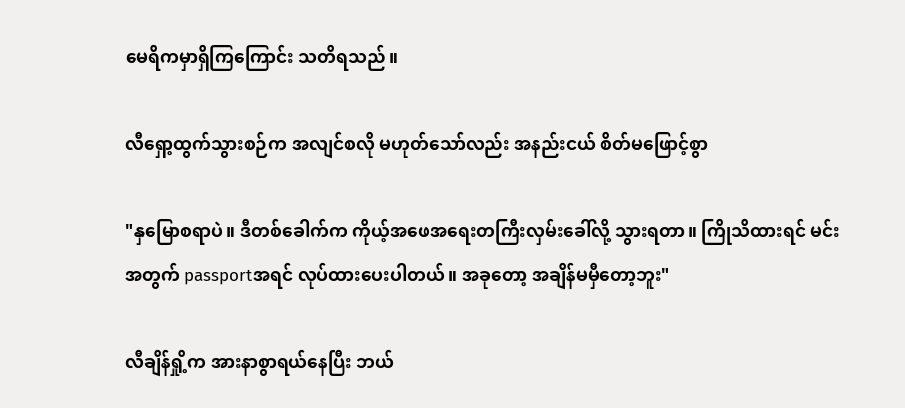မေရိကမှာရှိကြကြောင်း သတိရသည်။

လီရှော့ထွက်သွားစဉ်က အလျင်စလို မဟုတ်သော်လည်း အနည်းငယ် စိတ်မဖြောင့်စွာ

"နှမြောစရာပဲ။ ဒီတစ်ခေါက်က ကိုယ့်အဖေအရေးတကြီးလှမ်းခေါ်လို့ သွားရတာ။ ကြိုသိထားရင် မင်းအတွက် passportအရင် လုပ်ထားပေးပါတယ်။ အခုတော့ အချိန်မမှီတော့ဘူး"

လီချိန်ရှို့က အားနာစွာရယ်နေပြီး ဘယ်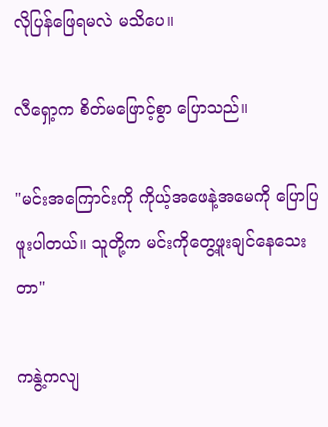လိုပြန်ဖြေရမလဲ မသိပေ။

လီရှော့က စိတ်မဖြောင့်စွာ ပြောသည်။

"မင်းအကြောင်းကို ကိုယ့်အဖေနဲ့အမေကို ပြောပြဖူးပါတယ်။ သူတို့က မင်းကိုတွေ့ဖူးချင်နေသေးတာ"

ကနွဲ့ကလျ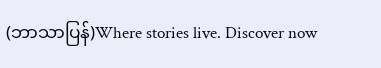(ဘာသာပြန်)Where stories live. Discover now